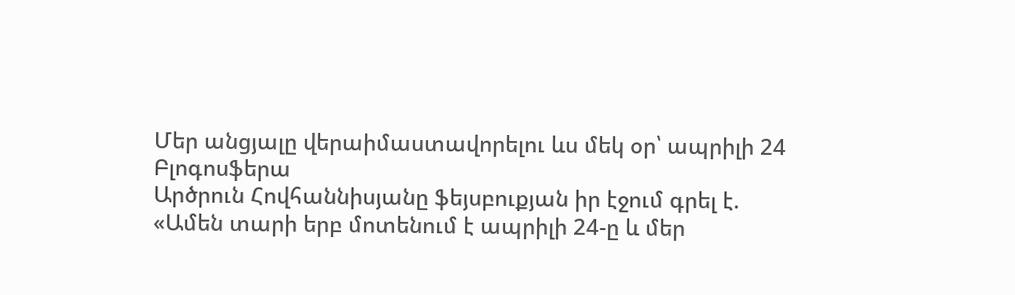Մեր անցյալը վերաիմաստավորելու ևս մեկ օր՝ ապրիլի 24
Բլոգոսֆերա
Արծրուն Հովհաննիսյանը ֆեյսբուքյան իր էջում գրել է.
«Ամեն տարի երբ մոտենում է ապրիլի 24-ը և մեր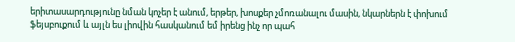երիտասարդությունը նման կոչեր է անում, երթեր, խոսքեր չմոռանալու մասին, նկարներն է փոխում ֆեյսբուքում և այլն ես լիովին հասկանում եմ իրենց ինչ որ պահ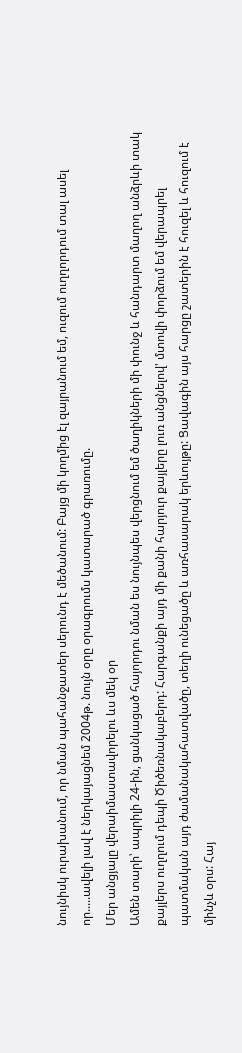նույնիսկ ուրախանում, որ նման պահանջատեր սերունդ է մեծանում: Բայց մի կողմից էլ զայրանում եմ, ուզում ուղղորդում տալ ասել որ.....ավելի լավ է ներկայացնեմ 2004թ. նույն օրը օրագրումս կատարած գրառումը.
Մեր անցյալը վերաիմաստավորելու ևս մեկ օր
Ամեն տարի՝ ապրիլի 24-ին, ցանկացած հայորդու նման ես նույնպես վերցնում եմ ծաղիկների մի փունջ և հանդարտ մաղող անձրևի տակ քայլերս ուղղում դեպի Ծիծեռնակաբերդ: Հարգանքի այդ մի քանի հարյուր քայլերը լուռ անցնելով' մտովի փորձում եմ վերապրել պատմական այդ ժամանակահատվածը, տեղի ունեցածը և առհասարակ երևույթը: Ցավագին այս հարցը շատերին է հուզել և հուզում է մինչև օրս: Հայ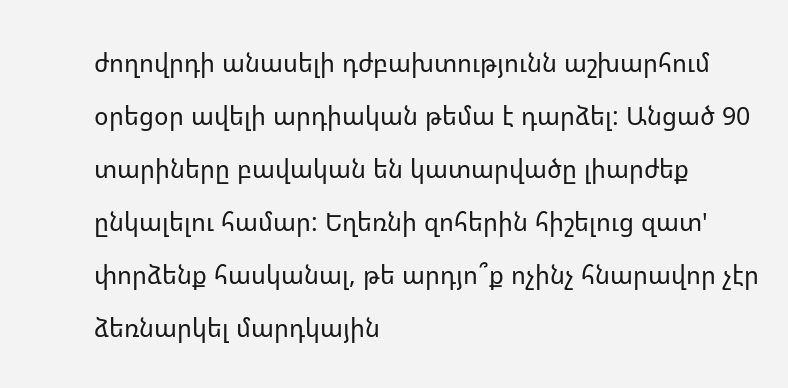ժողովրդի անասելի դժբախտությունն աշխարհում օրեցօր ավելի արդիական թեմա է դարձել: Անցած 90 տարիները բավական են կատարվածը լիարժեք ընկալելու համար: Եղեռնի զոհերին հիշելուց զատ' փորձենք հասկանալ, թե արդյո՞ք ոչինչ հնարավոր չէր ձեռնարկել մարդկային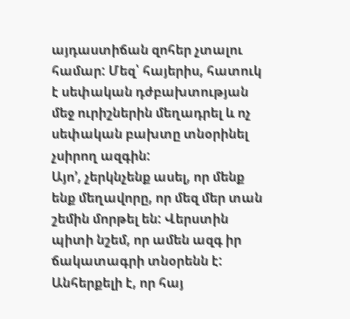այդաստիճան զոհեր չտալու համար: Մեզ՝ հայերիս, հատուկ է սեփական դժբախտության մեջ ուրիշներին մեղադրել և ոչ սեփական բախտը տնօրինել չսիրող ազգին:
Այո’, չերկնչենք ասել, որ մենք ենք մեղավորը, որ մեզ մեր տան շեմին մորթել են: Վերստին պիտի նշեմ, որ ամեն ազգ իր ճակատագրի տնօրենն է: Անհերքելի է, որ հայ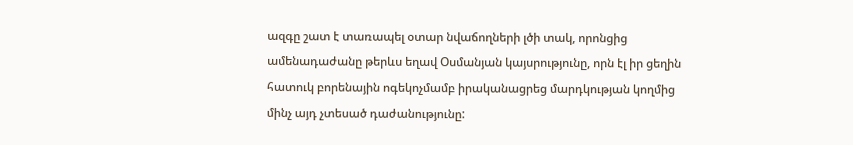ազգը շատ է տառապել օտար նվաճողների լծի տակ, որոնցից ամենադաժանը թերևս եղավ Օսմանյան կայսրությունը, որն էլ իր ցեղին հատուկ բորենային ոգեկոչմամբ իրականացրեց մարդկության կողմից մինչ այդ չտեսած դաժանությունը: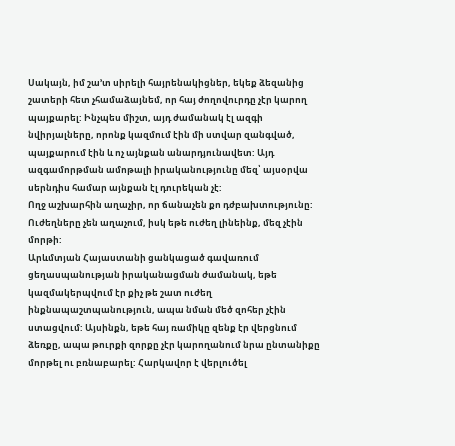Սակայն, իմ շա’տ սիրելի հայրենակիցներ, եկեք ձեզանից շատերի հետ չհամաձայնեմ, որ հայ ժողովուրդը չէր կարող պայքարել: Ինչպես միշտ, այդ ժամանակ էլ ազգի նվիրյալները, որոնք կազմում էին մի ստվար զանգված, պայքարում էին և ոչ այնքան անարդյունավետ: Այդ ազգամորթման ամոթալի իրականությունը մեզ՝ այսօրվա սերնդիս համար այնքան էլ դուրեկան չէ:
Ողջ աշխարհին աղաչիր, որ ճանաչեն քո դժբախտությունը: Ուժեղները չեն աղաչում, իսկ եթե ուժեղ լինեինք, մեզ չէին մորթի:
Արևմտյան Հայաստանի ցանկացած գավառում ցեղասպանության իրականացման ժամանակ, եթե կազմակերպվում էր քիչ թե շատ ուժեղ ինքնապաշտպանություն, ապա նման մեծ զոհեր չէին ստացվում: Այսինքն, եթե հայ ռամիկը զենք էր վերցնում ձեռքը, ապա թուրքի զորքը չէր կարողանում նրա ընտանիքը մորթել ու բռնաբարել: Հարկավոր է վերլուծել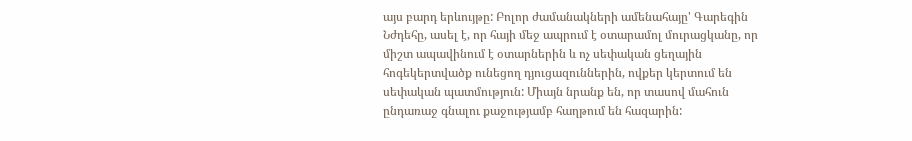այս բարդ երևույթը: Բոլոր ժամանակների ամենահայը' Գարեգին Նժդեհը, ասել է, որ հայի մեջ ապրում է օտարամոլ մուրացկանը, որ միշտ ապավինում է օտարներին և ոչ սեփական ցեղային հոգեկերտվածք ունեցող դյուցազուններին, ովքեր կերտում են սեփական պատմություն: Միայն նրանք են, որ տասով մահուն ընդառաջ գնալու քաջությամբ հաղթում են հազարին: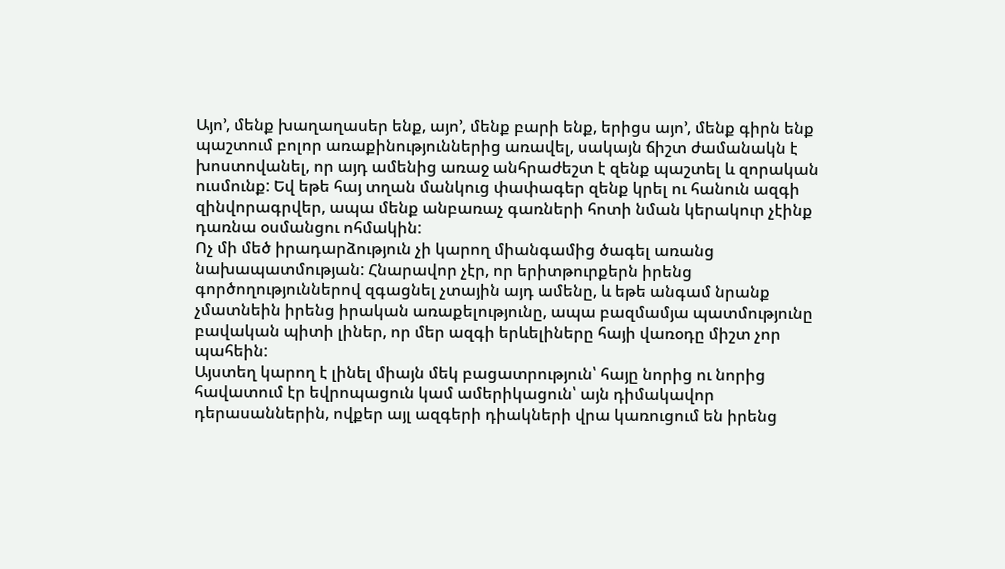Այո’, մենք խաղաղասեր ենք, այո’, մենք բարի ենք, երիցս այո’, մենք գիրն ենք պաշտում բոլոր առաքինություններից առավել, սակայն ճիշտ ժամանակն է խոստովանել, որ այդ ամենից առաջ անհրաժեշտ է զենք պաշտել և զորական ուսմունք: Եվ եթե հայ տղան մանկուց փափագեր զենք կրել ու հանուն ազգի զինվորագրվեր, ապա մենք անբառաչ գառների հոտի նման կերակուր չէինք դառնա օսմանցու ոհմակին:
Ոչ մի մեծ իրադարձություն չի կարող միանգամից ծագել առանց նախապատմության: Հնարավոր չէր, որ երիտթուրքերն իրենց գործողություններով զգացնել չտային այդ ամենը, և եթե անգամ նրանք չմատնեին իրենց իրական առաքելությունը, ապա բազմամյա պատմությունը բավական պիտի լիներ, որ մեր ազգի երևելիները հայի վառօդը միշտ չոր պահեին:
Այստեղ կարող է լինել միայն մեկ բացատրություն՝ հայը նորից ու նորից հավատում էր եվրոպացուն կամ ամերիկացուն՝ այն դիմակավոր դերասաններին, ովքեր այլ ազգերի դիակների վրա կառուցում են իրենց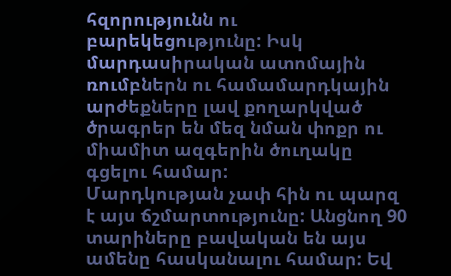հզորությունն ու բարեկեցությունը: Իսկ մարդասիրական ատոմային ռումբներն ու համամարդկային արժեքները լավ քողարկված ծրագրեր են մեզ նման փոքր ու միամիտ ազգերին ծուղակը գցելու համար:
Մարդկության չափ հին ու պարզ է այս ճշմարտությունը: Անցնող 90 տարիները բավական են այս ամենը հասկանալու համար: Եվ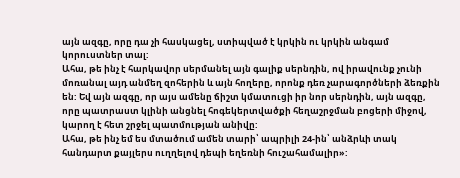այն ազգը, որը դա չի հասկացել, ստիպված է կրկին ու կրկին անգամ կորուստներ տալ:
Ահա, թե ինչ է հարկավոր սերմանել այն գալիք սերնդին, ով իրավունք չունի մոռանալ այդ անմեղ զոհերին և այն հողերը, որոնք դեռ չարագործների ձեռքին են: Եվ այն ազգը, որ այս ամենը ճիշտ կմատուցի իր նոր սերնդին, այն ազգը, որը պատրաստ կլինի անցնել հոգեկերտվածքի հեղաշրջման բոցերի միջով, կարող է հետ շրջել պատմության անիվը:
Ահա, թե ինչ եմ ես մտածում ամեն տարի՝ ապրիլի 24-ին՝ անձրևի տակ հանդարտ քայլերս ուղղելով դեպի եղեռնի հուշահամալիր»: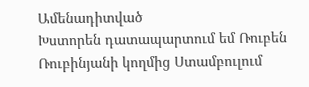Ամենադիտված
Խստորեն դատապարտում եմ Ռուբեն Ռուբինյանի կողմից Ստամբուլում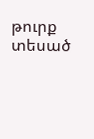թուրք տեսած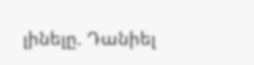լինելը. Դանիել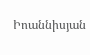Իոաննիսյան